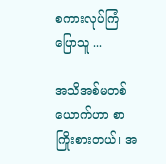စကားလုပ်ကြံပြောသူ ...

အသိအစ်မတစ်ယောက်ဟာ စာကြိုးစားတယ်၊ အ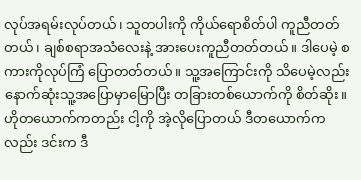လုပ်အရမ်းလုပ်တယ်၊ သူတပါးကို ကိုယ်ရောစိတ်ပါ ကူညီတတ်တယ်၊ ချစ်စရာအသံလေးနဲ့ အားပေးကူညီတတ်တယ်။ ဒါပေမဲ့ စကားကိုလုပ်ကြံ ပြောတတ်တယ်။ သူ့အကြောင်းကို သိပေမဲ့လည်း နောက်ဆုံးသူ့အပြောမှာမြောပြီး တခြားတစ်ယောက်ကို စိတ်ဆိုး။ ဟိုတယောက်ကတည်း ငါ့ကို အဲ့လိုပြောတယ် ဒီတယောက်ကလည်း ဒင်းက ဒီ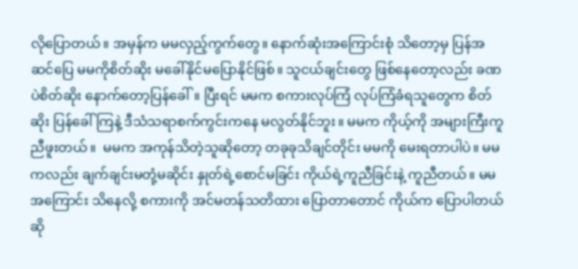လိုပြောတယ်။ အမှန်က မမလှည့်ကွက်တွေ။ နောက်ဆုံးအကြောင်းစုံ သိတော့မှ ပြန်အဆင်ပြေ မမကိုစိတ်ဆိုး မခေါ်နိုင်မပြောနိုင်ဖြစ်။ သူငယ်ချင်းတွေ ဖြစ်နေတော့လည်း ခဏပဲစိတ်ဆိုး နောက်တော့ပြန်ခေါ်။ ပြီးရင် မမက စကားလုပ်ကြံ လုပ်ကြံခံရသူတွေက စိတ်ဆိုး ပြန်ခေါ်ကြနဲ့ ဒီသံသရာစက်ကွင်းကနေ မလွတ်နိုင်ဘူး။ မမက ကိုယ့်ကို အများကြီးကူညီဖူးတယ်။  မမက အကုန်သိတဲ့သူဆိုတော့ တခုခုသိချင်တိုင်း မမကို မေးရတာပါပဲ။ မမကလည်း ချက်ချင်းမတုံ့မဆိုင်း နှုတ်ရဲ့စောင်မခြင်း ကိုယ်ရဲ့ကူညီခြင်းနဲ့ ကူညီတယ်။ မမအကြောင်း သိနေလို့ စကားကို အင်မတန်သတိထား ပြောတာတောင် ကိုယ်က ပြောပါတယ်ဆို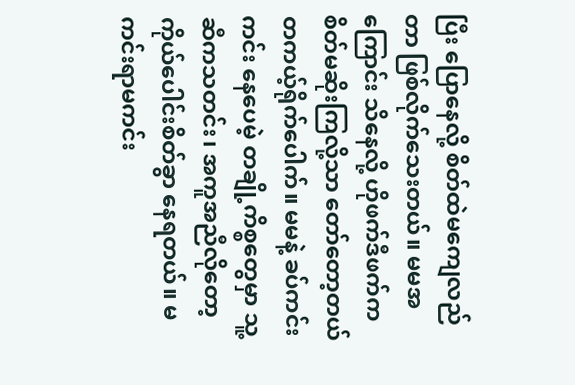ပြီး ပြောနေလို့ စိတ်ထဲမကျေလည်တာ ဖြစ်လိုက်သေးတယ်။ မမအကြောင်း သိနေလို့ ဟိုဖက်ဒီဖက်က စိတ်မဆိုးကြလို့သာ တော်တော့တယ် တကယ့်ရိုက်ပေါက်။ မမနဲ့ ခပ်ကင်းကင်း နေပေမဲ့ တချို့ကိစ္စတွေမှာ သူ့ဆီကသတင်း၊ အကူအညီလိုတော့ ကိုယ်ပေါင်းစိတ်ခွာ နေရတယ်။ မကင်းရာမကင်း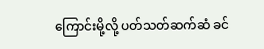ကြောင်းမို့လို့ ပတ်သတ်ဆက်ဆံ ခင်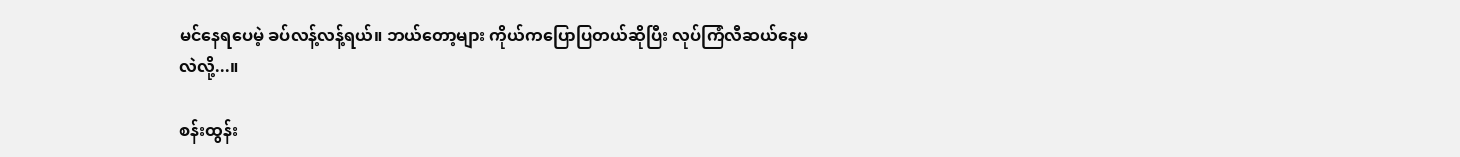မင်နေရပေမဲ့ ခပ်လန့်လန့်ရယ်။ ဘယ်တော့များ ကိုယ်ကပြောပြတယ်ဆိုပြီး လုပ်ကြံလီဆယ်နေမလဲလို့...။

စန်းထွန်း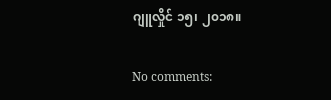ဂျူလှိုင် ၁၅၊ ၂၀၁၈။

No comments: